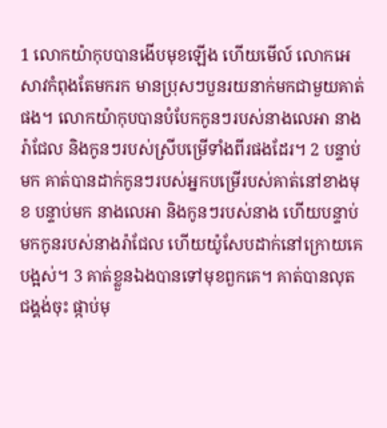1 លោកយ៉ាកុបបានងើបមុខឡើង ហើយមើល៍ លោកអេសាវកំពុងតែមករក មានប្រុសៗបួនរយនាក់មកជាមួយគាត់ផង។ លោកយ៉ាកុបបានបំបែកកូនៗរបស់នាងលេអា នាងរ៉ាជែល និងកូនៗរបស់ស្រីបម្រើទាំងពីរផងដែរ។ 2 បន្ទាប់មក គាត់បានដាក់កូនៗរបស់អ្នកបម្រើរបស់គាត់នៅខាងមុខ បន្ទាប់មក នាងលេអា និងកូនៗរបស់នាង ហើយបន្ទាប់មកកូនរបស់នាងរ៉ាជែល ហើយយ៉ូសែបដាក់នៅក្រោយគេបង្អស់។ 3 គាត់ខ្លួនឯងបានទៅមុខពួកគេ។ គាត់បានលុតជង្គង់ចុះ ផ្កាប់មុ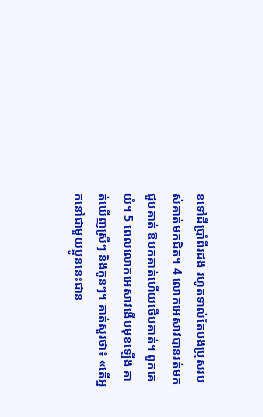ខទៅដីប្រាំពីរដង រហូតទាល់តែបងប្រុសរបស់គាត់មកជិត។ 4 លោកអេសាវបានរត់មកជួបគាត់ ឱបកគាត់ហើយថើបគាត់។ ពួកគេយំ។ 5 ពេលលោកអេសាវងើបមុខឡើង គាត់ឃើញស្រីៗ និងកូនៗ។ គាត់សួរថា៖ «តើអ្នកនៅជាមួយប្អូននេះជាន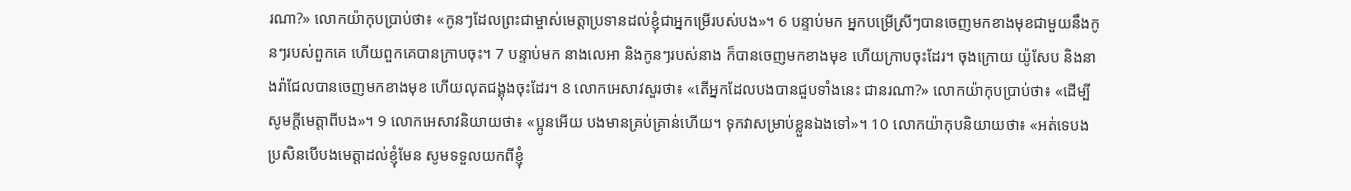រណា?» លោកយ៉ាកុបប្រាប់ថា៖ «កូនៗដែលព្រះជាម្ចាស់មេត្តាប្រទានដល់ខ្ញុំជាអ្នកម្រើរបស់បង»។ 6 បន្ទាប់មក អ្នកបម្រើស្រីៗបានចេញមកខាងមុខជាមួយនឹងកូនៗរបស់ពួកគេ ហើយពួកគេបានក្រាបចុះ។ 7 បន្ទាប់មក នាងលេអា និងកូនៗរបស់នាង ក៏បានចេញមកខាងមុខ ហើយក្រាបចុះដែរ។ ចុងក្រោយ យ៉ូសែប និងនាងរ៉ាជែលបានចេញមកខាងមុខ ហើយលុតជង្គុងចុះដែរ។ 8 លោកអេសាវសួរថា៖ «តើអ្នកដែលបងបានជួបទាំងនេះ ជានរណា?» លោកយ៉ាកុបប្រាប់ថា៖ «ដើម្បីសូមក្តីមេត្តាពីបង»។ 9 លោកអេសាវនិយាយថា៖ «ប្អូនអើយ បងមានគ្រប់គ្រាន់ហើយ។ ទុកវាសម្រាប់ខ្លួនឯងទៅ»។ 10 លោកយ៉ាកុបនិយាយថា៖ «អត់ទេបង ប្រសិនបើបងមេត្តាដល់ខ្ញុំមែន សូមទទួលយកពីខ្ញុំ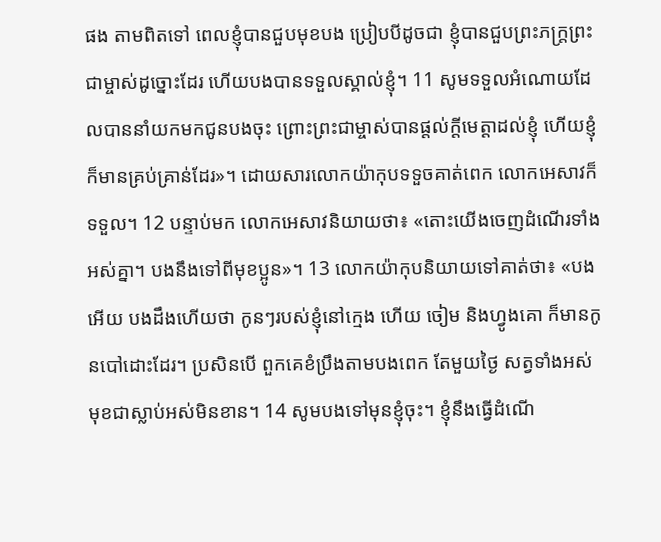ផង តាមពិតទៅ ពេលខ្ញុំបានជួបមុខបង ប្រៀបបីដូចជា ខ្ញុំបានជួបព្រះភក្រ្តព្រះជាម្ចាស់ដូច្នោះដែរ ហើយបងបានទទួលស្គាល់ខ្ញុំ។ 11 សូមទទួលអំណោយដែលបាននាំយកមកជូនបងចុះ ព្រោះព្រះជាម្ចាស់បានផ្តល់ក្តីមេត្តាដល់ខ្ញុំ ហើយខ្ញុំក៏មានគ្រប់គ្រាន់ដែរ»។ ដោយសារលោកយ៉ាកុបទទួចគាត់ពេក លោកអេសាវក៏ទទួល។ 12 បន្ទាប់មក លោកអេសាវនិយាយថា៖ «តោះយើងចេញដំណើរទាំងអស់គ្នា។ បងនឹងទៅពីមុខប្អូន»។ 13 លោកយ៉ាកុបនិយាយទៅគាត់ថា៖ «បងអើយ បងដឹងហើយថា កូនៗរបស់ខ្ញុំនៅក្មេង ហើយ ចៀម និងហ្វូងគោ ក៏មានកូនបៅដោះដែរ។ ប្រសិនបើ ពួកគេខំប្រឹងតាមបងពេក តែមួយថ្ងៃ សត្វទាំងអស់មុខជាស្លាប់អស់មិនខាន។ 14 សូមបងទៅមុនខ្ញុំចុះ។ ខ្ញុំនឹងធ្វើដំណើ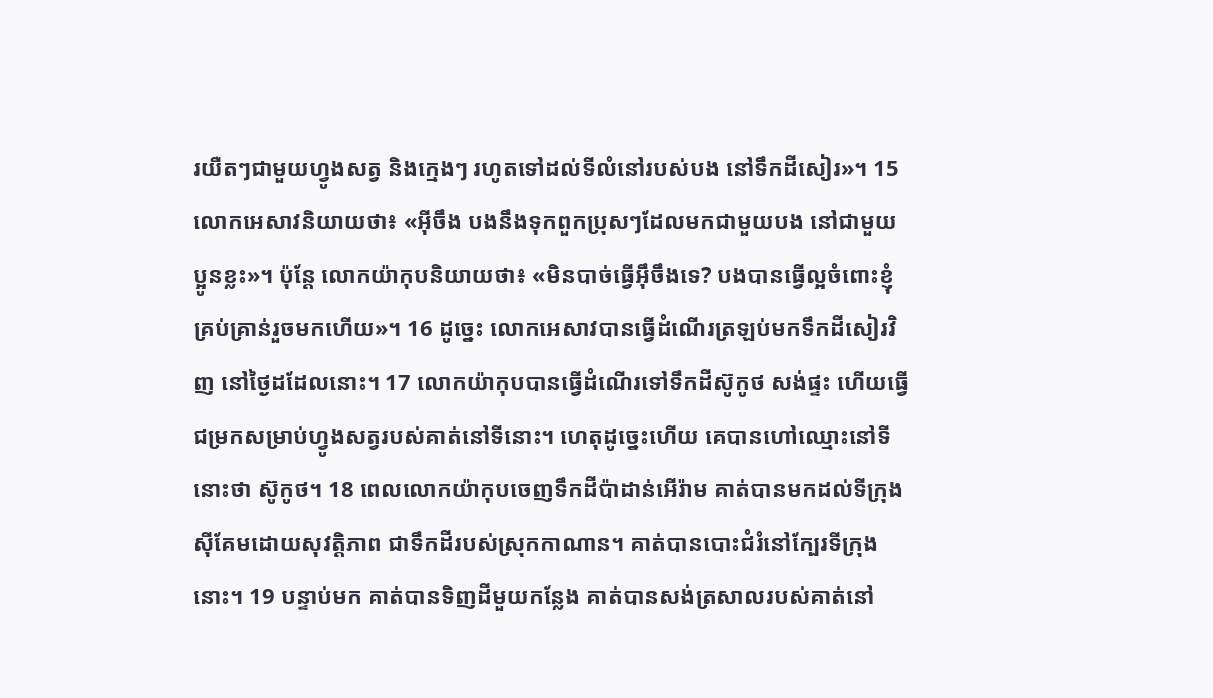រយឺតៗជាមួយហ្វូងសត្វ និងក្មេងៗ រហូតទៅដល់ទីលំនៅរបស់បង នៅទឹកដីសៀរ»។ 15 លោកអេសាវនិយាយថា៖ «អ៊ីចឹង បងនឹងទុកពួកប្រុសៗដែលមកជាមួយបង នៅជាមួយប្អូនខ្លះ»។ ប៉ុន្តែ លោកយ៉ាកុបនិយាយថា៖ «មិនបាច់ធ្វើអ៊ឹចឹងទេ? បងបានធ្វើល្អចំពោះខ្ញុំគ្រប់គ្រាន់រួចមកហើយ»។ 16 ដូច្នេះ លោកអេសាវបានធ្វើដំណើរត្រឡប់មកទឹកដីសៀរវិញ នៅថ្ងៃដដែលនោះ។ 17 លោកយ៉ាកុបបានធ្វើដំណើរទៅទឹកដីស៊ូកូថ សង់ផ្ទះ ហើយធ្វើជម្រកសម្រាប់ហ្វូងសត្វរបស់គាត់នៅទីនោះ។ ហេតុដូច្នេះហើយ គេបានហៅឈ្មោះនៅទីនោះថា ស៊ូកូថ។ 18 ពេលលោកយ៉ាកុបចេញទឹកដីប៉ាដាន់អើរ៉ាម គាត់បានមកដល់ទីក្រុងស៊ីគែមដោយសុវត្តិភាព ជាទឹកដីរបស់ស្រុកកាណាន។ គាត់បានបោះជំរំនៅក្បែរទីក្រុងនោះ។ 19 បន្ទាប់មក គាត់បានទិញដីមួយកន្លែង គាត់បានសង់ត្រសាលរបស់គាត់នៅ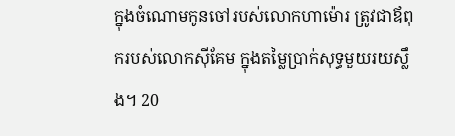ក្នុងចំណោមកូនចៅរបស់លោកហាម៉ោរ ត្រូវជាឪពុករបស់លោកស៊ីគែម ក្នុងតម្លៃប្រាក់សុទ្ធមួយរយស្លឹង។ 20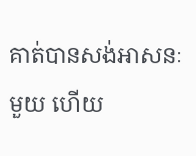គាត់បានសង់អាសនៈមួយ ហើយ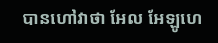បានហៅវាថា អែល អែឡូហេ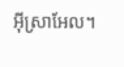អ៊ីស្រាអែល។